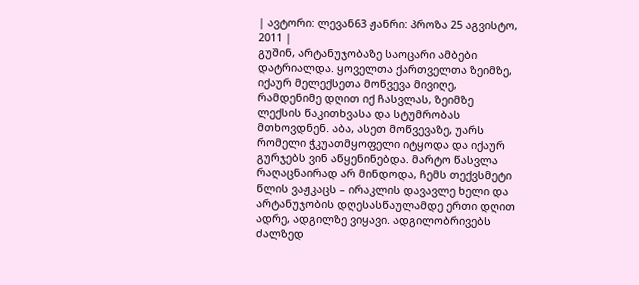| ავტორი: ლევან63 ჟანრი: პროზა 25 აგვისტო, 2011 |
გუშინ, არტანუჯობაზე საოცარი ამბები დატრიალდა. ყოველთა ქართველთა ზეიმზე, იქაურ მელექსეთა მოწვევა მივიღე, რამდენიმე დღით იქ ჩასვლას, ზეიმზე ლექსის წაკითხვასა და სტუმრობას მთხოვდნენ. აბა, ასეთ მოწვევაზე, უარს რომელი ჭკუათმყოფელი იტყოდა და იქაურ გურჯებს ვინ აწყენინებდა. მარტო წასვლა რაღაცნაირად არ მინდოდა, ჩემს თექვსმეტი წლის ვაჟკაცს – ირაკლის დავავლე ხელი და არტანუჯობის დღესასწაულამდე ერთი დღით ადრე, ადგილზე ვიყავი. ადგილობრივებს ძალზედ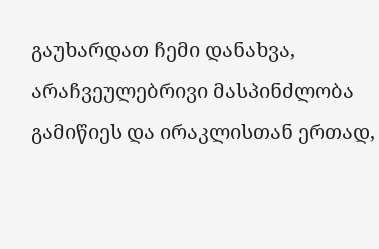გაუხარდათ ჩემი დანახვა, არაჩვეულებრივი მასპინძლობა გამიწიეს და ირაკლისთან ერთად,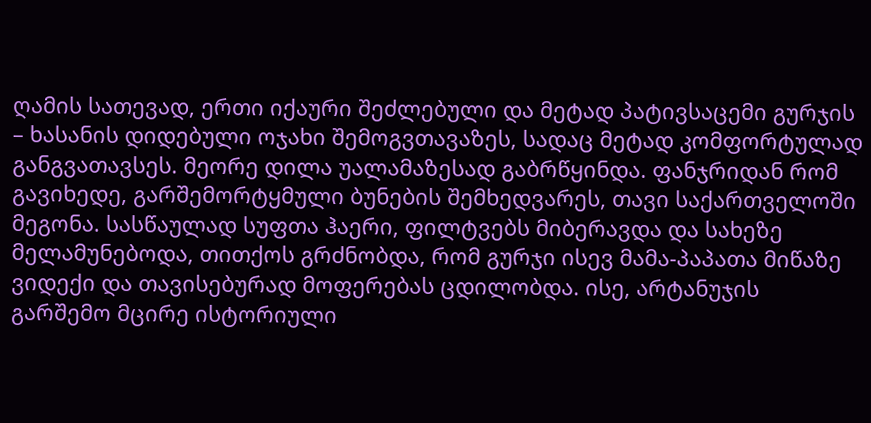ღამის სათევად, ერთი იქაური შეძლებული და მეტად პატივსაცემი გურჯის – ხასანის დიდებული ოჯახი შემოგვთავაზეს, სადაც მეტად კომფორტულად განგვათავსეს. მეორე დილა უალამაზესად გაბრწყინდა. ფანჯრიდან რომ გავიხედე, გარშემორტყმული ბუნების შემხედვარეს, თავი საქართველოში მეგონა. სასწაულად სუფთა ჰაერი, ფილტვებს მიბერავდა და სახეზე მელამუნებოდა, თითქოს გრძნობდა, რომ გურჯი ისევ მამა-პაპათა მიწაზე ვიდექი და თავისებურად მოფერებას ცდილობდა. ისე, არტანუჯის გარშემო მცირე ისტორიული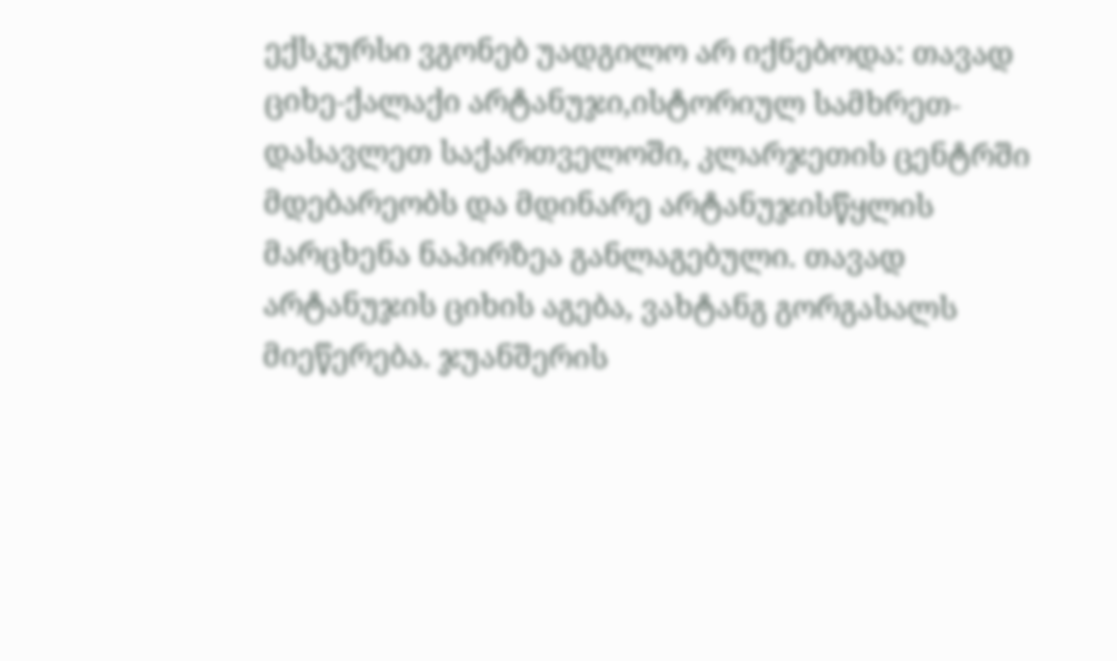ექსკურსი ვგონებ უადგილო არ იქნებოდა: თავად ციხე-ქალაქი არტანუჯი,ისტორიულ სამხრეთ-დასავლეთ საქართველოში, კლარჯეთის ცენტრში მდებარეობს და მდინარე არტანუჯისწყლის მარცხენა ნაპირზეა განლაგებული. თავად არტანუჯის ციხის აგება, ვახტანგ გორგასალს მიეწერება. ჯუანშერის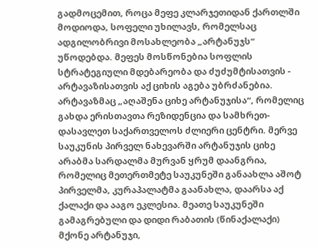გადმოცემით, როცა მეფე კლარჯეთიდან ქართლში მოდიოდა, სოფელი უხილავს, რომელსაც ადგილობრივი მოსახლეობა „არტანუჯს“ უწოდებდა. მეფეს მოსწონებია სოფლის სტრატეგიული მდებარეობა და ძუძუმტისათვის - არტავაზისათვის აქ ციხის აგება უბრძანებია. არტავაზმაც „აღაშენა ციხე არტანუჯისა“, რომელიც გახდა ერისთავთა რეზიდენცია და სამხრეთ-დასავლეთ საქართველოს ძლიერი ცენტრი. მერვე საუკუნის პირველ ნახევარში არტანუჯის ციხე არაბმა სარდალმა მურვან ყრუმ დაანგრია, რომელიც მეთერთმეტე საუკუნეში განაახლა აშოტ პირველმა, კურაპალატმა გაანახლა, დაარსა აქ ქალაქი და ააგო ეკლესია. მეათე საუკუნეში გამაგრებული და დიდი რაბათის (წინაქალაქი) მქონე არტანუჯი,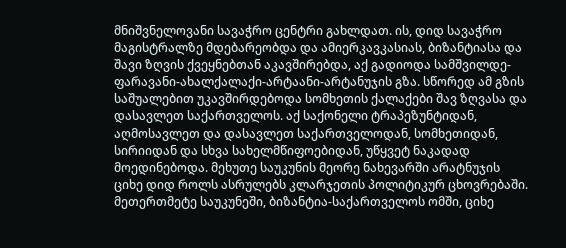მნიშვნელოვანი სავაჭრო ცენტრი გახლდათ. ის, დიდ სავაჭრო მაგისტრალზე მდებარეობდა და ამიერკავკასიას, ბიზანტიასა და შავი ზღვის ქვეყნებთან აკავშირებდა, აქ გადიოდა სამშვილდე-ფარავანი-ახალქალაქი-არტაანი-არტანუჯის გზა. სწორედ ამ გზის საშუალებით უკავშირდებოდა სომხეთის ქალაქები შავ ზღვასა და დასავლეთ საქართველოს. აქ საქონელი ტრაპეზუნტიდან, აღმოსავლეთ და დასავლეთ საქართველოდან, სომხეთიდან, სირიიდან და სხვა სახელმწიფოებიდან, უწყვეტ ნაკადად მოედინებოდა. მეხუთე საუკუნის მეორე ნახევარში არატნუჯის ციხე დიდ როლს ასრულებს კლარჯეთის პოლიტიკურ ცხოვრებაში. მეთერთმეტე საუკუნეში, ბიზანტია-საქართველოს ომში, ციხე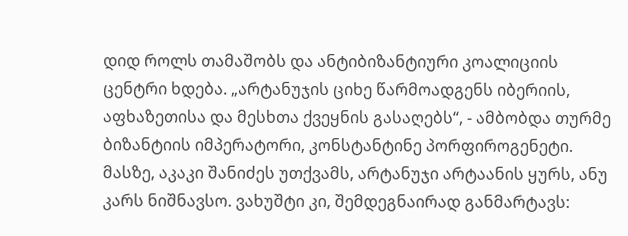დიდ როლს თამაშობს და ანტიბიზანტიური კოალიციის ცენტრი ხდება. „არტანუჯის ციხე წარმოადგენს იბერიის, აფხაზეთისა და მესხთა ქვეყნის გასაღებს“, - ამბობდა თურმე ბიზანტიის იმპერატორი, კონსტანტინე პორფიროგენეტი. მასზე, აკაკი შანიძეს უთქვამს, არტანუჯი არტაანის ყურს, ანუ კარს ნიშნავსო. ვახუშტი კი, შემდეგნაირად განმარტავს: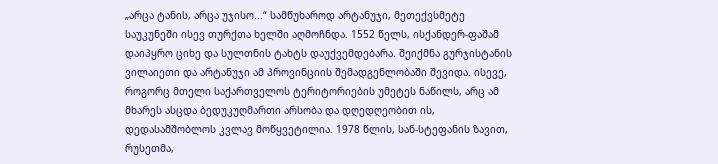„არცა ტანის, არცა უჯისო...“ სამწუხაროდ არტანუჯი, მეთექვსმეტე საუკუნეში ისევ თურქთა ხელში აღმოჩნდა. 1552 წელს, ისქანდერ-ფაშამ დაიპყრო ციხე და სულთნის ტახტს დაუქვემდებარა. შეიქმნა გურჯისტანის ვილაიეთი და არტანუჯი ამ პროვინციის შემადგენლობაში შევიდა. ისევე, როგორც მთელი საქართველოს ტერიტორიების უმეტეს ნაწილს, არც ამ მხარეს ასცდა ბედუკუღმართი არსობა და დღედღეობით ის, დედასამშობლოს კვლავ მოწყვეტილია. 1978 წლის, სან-სტეფანის ზავით, რუსეთმა,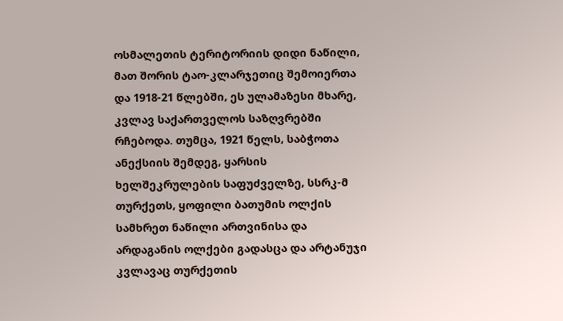ოსმალეთის ტერიტორიის დიდი ნაწილი, მათ შორის ტაო-კლარჯეთიც შემოიერთა და 1918-21 წლებში, ეს ულამაზესი მხარე, კვლავ საქართველოს საზღვრებში რჩებოდა. თუმცა, 1921 წელს, საბჭოთა ანექსიის შემდეგ, ყარსის ხელშეკრულების საფუძველზე, სსრკ-მ თურქეთს, ყოფილი ბათუმის ოლქის სამხრეთ ნაწილი ართვინისა და არდაგანის ოლქები გადასცა და არტანუჯი კვლავაც თურქეთის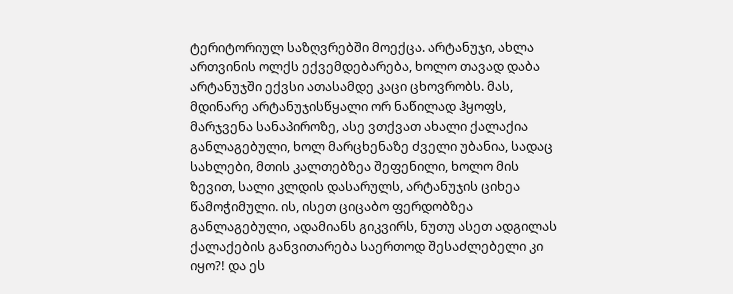ტერიტორიულ საზღვრებში მოექცა. არტანუჯი, ახლა ართვინის ოლქს ექვემდებარება, ხოლო თავად დაბა არტანუჯში ექვსი ათასამდე კაცი ცხოვრობს. მას, მდინარე არტანუჯისწყალი ორ ნაწილად ჰყოფს, მარჯვენა სანაპიროზე, ასე ვთქვათ ახალი ქალაქია განლაგებული, ხოლ მარცხენაზე ძველი უბანია, სადაც სახლები, მთის კალთებზეა შეფენილი, ხოლო მის ზევით, სალი კლდის დასარულს, არტანუჯის ციხეა წამოჭიმული. ის, ისეთ ციცაბო ფერდობზეა განლაგებული, ადამიანს გიკვირს, ნუთუ ასეთ ადგილას ქალაქების განვითარება საერთოდ შესაძლებელი კი იყო?! და ეს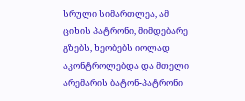სრული სიმართლეა, ამ ციხის პატრონი, მიმდებარე გზებს, ხეობებს იოლად აკონტროლებდა და მთელი არემარის ბატონ-პატრონი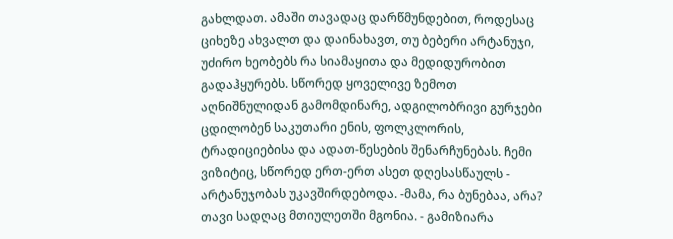გახლდათ. ამაში თავადაც დარწმუნდებით, როდესაც ციხეზე ახვალთ და დაინახავთ, თუ ბებერი არტანუჯი, უძირო ხეობებს რა სიამაყითა და მედიდურობით გადაჰყურებს. სწორედ ყოველივე ზემოთ აღნიშნულიდან გამომდინარე, ადგილობრივი გურჯები ცდილობენ საკუთარი ენის, ფოლკლორის, ტრადიციებისა და ადათ-წესების შენარჩუნებას. ჩემი ვიზიტიც, სწორედ ერთ-ერთ ასეთ დღესასწაულს - არტანუჯობას უკავშირდებოდა. -მამა, რა ბუნებაა, არა? თავი სადღაც მთიულეთში მგონია. - გამიზიარა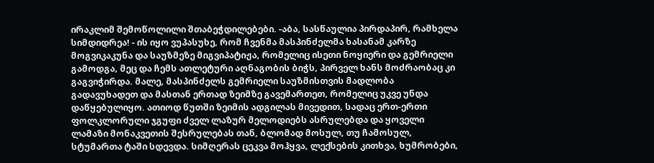ირაკლიმ შემოწოლილი შთაბეჭდილებები. -აბა, სასწაულია პირდაპირ, რამხელა სიმდიდრეა! - ის იყო ვუპასუხე, რომ ჩვენმა მასპინძელმა ხასანამ კარზე მოგვიკაკუნა და საუზმეზე მიგვიპატიჟა, რომელიც ისეთი ნოყიერი და გემრიელი გამოდგა, მეც და ჩემს ათლეტური აღნაგობის ბიჭს, პირველ ხანს მოძრაობაც კი გაგვიჭირდა. მალე, მასპინძელს გემრიელი საუზმისთვის მადლობა გადავუხადეთ და მასთან ერთად ზეიმზე გავემართეთ, რომელიც უკვე უნდა დაწყებულიყო. ათიოდ წუთში ზეიმის ადგილას მივედით, სადაც ერთ-ერთი ფოლკლორული ჯგუფი ძველ ლაზურ მელოდიებს ასრულებდა და ყოველი ლამაზი მონაკვეთის შესრულებას თან, ბლომად მოსულ, თუ ჩამოსულ, სტუმართა ტაში სდევდა. სიმღერას ცეკვა მოჰყვა, ლექსების კითხვა, ხუმრობები,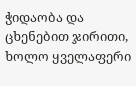ჭიდაობა და ცხენებით ჯირითი, ხოლო ყველაფერი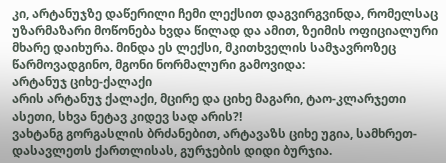კი, არტანუჯზე დაწერილი ჩემი ლექსით დაგვირგვინდა, რომელსაც უზარმაზარი მოწონება ხვდა წილად და ამით, ზეიმის ოფიციალური მხარე დაიხურა. მინდა ეს ლექსი, მკითხველის სამჯავროზეც წარმოვადგინო, მგონი ნორმალური გამოვიდა:
არტანუჯ ციხე-ქალაქი
არის არტანუჯ ქალაქი, მცირე და ციხე მაგარი, ტაო-კლარჯეთი ასეთი, სხვა ნეტავ კიდევ სად არის?!
ვახტანგ გორგასლის ბრძანებით, არტავაზს ციხე უგია, სამხრეთ-დასავლეთს ქართლისას, გურჯების დიდი ბურჯია.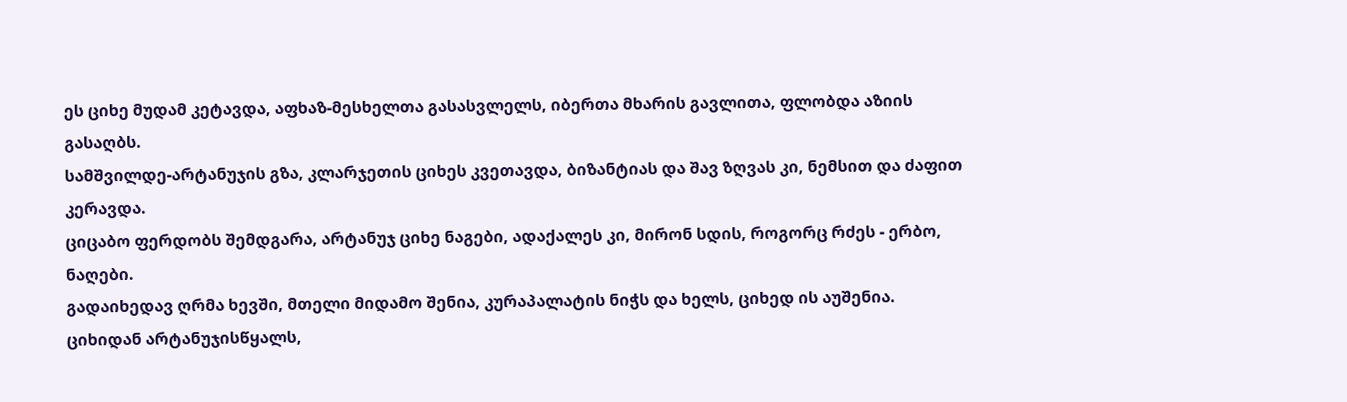ეს ციხე მუდამ კეტავდა, აფხაზ-მესხელთა გასასვლელს, იბერთა მხარის გავლითა, ფლობდა აზიის გასაღბს.
სამშვილდე-არტანუჯის გზა, კლარჯეთის ციხეს კვეთავდა, ბიზანტიას და შავ ზღვას კი, ნემსით და ძაფით კერავდა.
ციცაბო ფერდობს შემდგარა, არტანუჯ ციხე ნაგები, ადაქალეს კი, მირონ სდის, როგორც რძეს - ერბო, ნაღები.
გადაიხედავ ღრმა ხევში, მთელი მიდამო შენია, კურაპალატის ნიჭს და ხელს, ციხედ ის აუშენია.
ციხიდან არტანუჯისწყალს,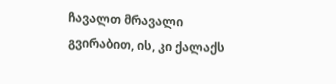ჩავალთ მრავალი გვირაბით, ის, კი ქალაქს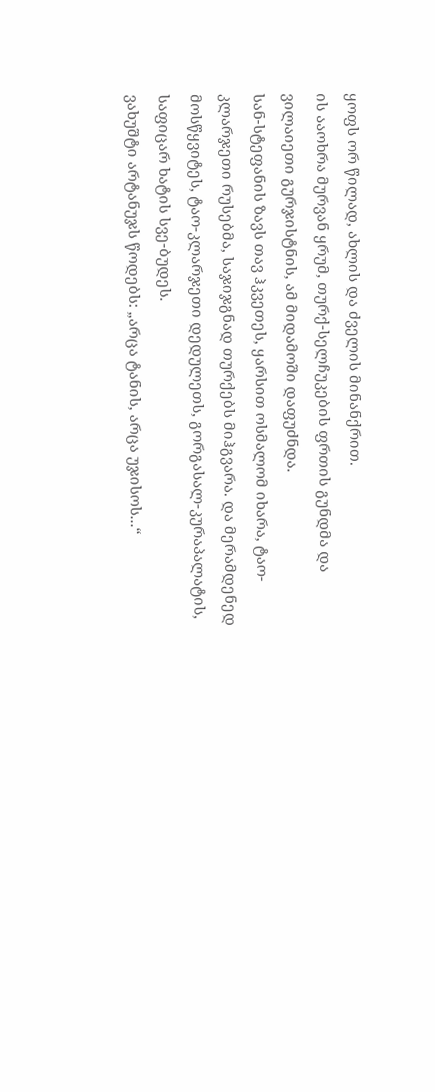ყოფს ორ წილად, ახლის და ძველის მინანქრით.
ის ააოხრა მურვან ყრუმ, თურქ-სელჩუკების ფრთის გუნდმა და ვილაიეთი გურჯისტნის, ამ მიდამოში დაფუძნდა.
სან-სტეფანის ზავს თავ ჰკვეთეს, ყარსით ოსმალომ იხარა, ტაო-კლარჯეთი რუსებმა, საჯიჯგნად თურქებს მიჰგვარა. და მერამდენედ მოსწყვიტეს, ტაო-კლარჯეთი დედულეთს, გორგასალ-კურაპალატის, საფიცარ ხატის სვე-ბუდეს.
ვახუშტი არტანუჯს წოდებს: „არცა ტანის, არცა უჯისოს...“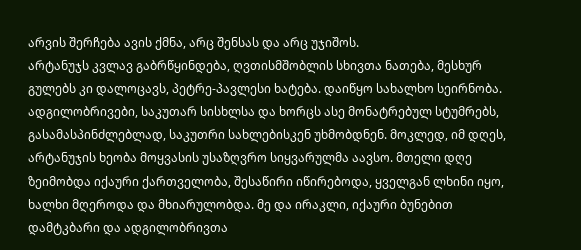არვის შერჩება ავის ქმნა, არც შენსას და არც უჯიშოს.
არტანუჯს კვლავ გაბრწყინდება, ღვთისმშობლის სხივთა ნათება, მესხურ გულებს კი დალოცავს, პეტრე-პავლესი ხატება. დაიწყო სახალხო სეირნობა. ადგილობრივები, საკუთარ სისხლსა და ხორცს ასე მონატრებულ სტუმრებს, გასამასპინძლებლად, საკუთრი სახლებისკენ უხმობდნენ. მოკლედ, იმ დღეს, არტანუჯის ხეობა მოყვასის უსაზღვრო სიყვარულმა აავსო. მთელი დღე ზეიმობდა იქაური ქართველობა, შესაწირი იწირებოდა, ყველგან ლხინი იყო, ხალხი მღეროდა და მხიარულობდა. მე და ირაკლი, იქაური ბუნებით დამტკბარი და ადგილობრივთა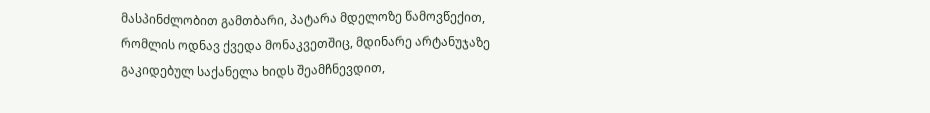მასპინძლობით გამთბარი, პატარა მდელოზე წამოვწექით, რომლის ოდნავ ქვედა მონაკვეთშიც, მდინარე არტანუჯაზე გაკიდებულ საქანელა ხიდს შეამჩნევდით,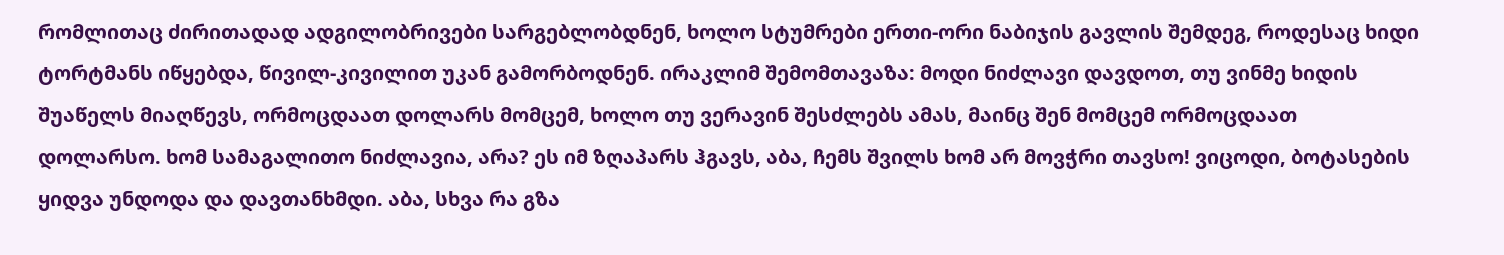რომლითაც ძირითადად ადგილობრივები სარგებლობდნენ, ხოლო სტუმრები ერთი-ორი ნაბიჯის გავლის შემდეგ, როდესაც ხიდი ტორტმანს იწყებდა, წივილ-კივილით უკან გამორბოდნენ. ირაკლიმ შემომთავაზა: მოდი ნიძლავი დავდოთ, თუ ვინმე ხიდის შუაწელს მიაღწევს, ორმოცდაათ დოლარს მომცემ, ხოლო თუ ვერავინ შესძლებს ამას, მაინც შენ მომცემ ორმოცდაათ დოლარსო. ხომ სამაგალითო ნიძლავია, არა? ეს იმ ზღაპარს ჰგავს, აბა, ჩემს შვილს ხომ არ მოვჭრი თავსო! ვიცოდი, ბოტასების ყიდვა უნდოდა და დავთანხმდი. აბა, სხვა რა გზა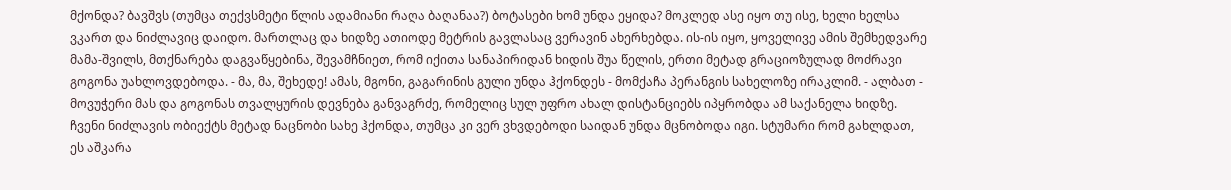მქონდა? ბავშვს (თუმცა თექვსმეტი წლის ადამიანი რაღა ბაღანაა?) ბოტასები ხომ უნდა ეყიდა? მოკლედ ასე იყო თუ ისე, ხელი ხელსა ვკართ და ნიძლავიც დაიდო. მართლაც და ხიდზე ათიოდე მეტრის გავლასაც ვერავინ ახერხებდა. ის-ის იყო, ყოველივე ამის შემხედვარე მამა-შვილს, მთქნარება დაგვაწყებინა, შევამჩნიეთ, რომ იქითა სანაპირიდან ხიდის შუა წელის, ერთი მეტად გრაციოზულად მოძრავი გოგონა უახლოვდებოდა. - მა, მა, შეხედე! ამას, მგონი, გაგარინის გული უნდა ჰქონდეს - მომქაჩა პერანგის სახელოზე ირაკლიმ. - ალბათ - მოვუჭერი მას და გოგონას თვალყურის დევნება განვაგრძე, რომელიც სულ უფრო ახალ დისტანციებს იპყრობდა ამ საქანელა ხიდზე. ჩვენი ნიძლავის ობიექტს მეტად ნაცნობი სახე ჰქონდა, თუმცა კი ვერ ვხვდებოდი საიდან უნდა მცნობოდა იგი. სტუმარი რომ გახლდათ, ეს აშკარა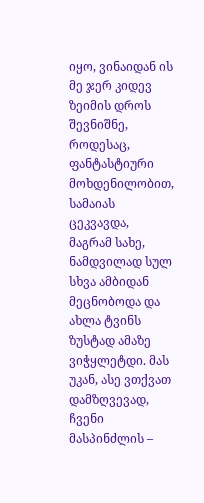იყო, ვინაიდან ის მე ჯერ კიდევ ზეიმის დროს შევნიშნე, როდესაც, ფანტასტიური მოხდენილობით, სამაიას ცეკვავდა, მაგრამ სახე, ნამდვილად სულ სხვა ამბიდან მეცნობოდა და ახლა ტვინს ზუსტად ამაზე ვიჭყლეტდი. მას უკან, ასე ვთქვათ დამზღვევად, ჩვენი მასპინძლის –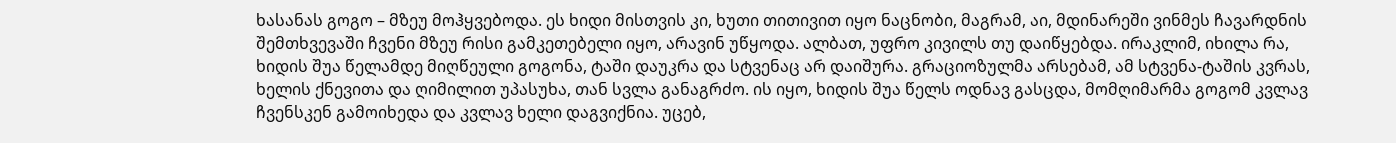ხასანას გოგო – მზეუ მოჰყვებოდა. ეს ხიდი მისთვის კი, ხუთი თითივით იყო ნაცნობი, მაგრამ, აი, მდინარეში ვინმეს ჩავარდნის შემთხვევაში ჩვენი მზეუ რისი გამკეთებელი იყო, არავინ უწყოდა. ალბათ, უფრო კივილს თუ დაიწყებდა. ირაკლიმ, იხილა რა, ხიდის შუა წელამდე მიღწეული გოგონა, ტაში დაუკრა და სტვენაც არ დაიშურა. გრაციოზულმა არსებამ, ამ სტვენა-ტაშის კვრას, ხელის ქნევითა და ღიმილით უპასუხა, თან სვლა განაგრძო. ის იყო, ხიდის შუა წელს ოდნავ გასცდა, მომღიმარმა გოგომ კვლავ ჩვენსკენ გამოიხედა და კვლავ ხელი დაგვიქნია. უცებ,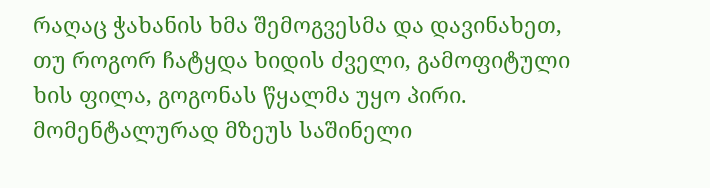რაღაც ჭახანის ხმა შემოგვესმა და დავინახეთ, თუ როგორ ჩატყდა ხიდის ძველი, გამოფიტული ხის ფილა, გოგონას წყალმა უყო პირი. მომენტალურად მზეუს საშინელი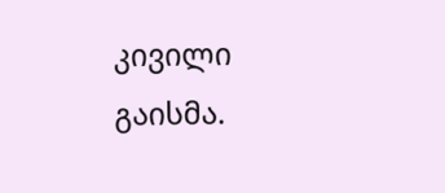კივილი გაისმა.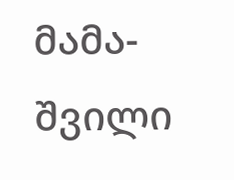მამა-შვილი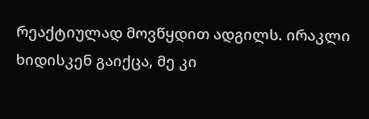რეაქტიულად მოვწყდით ადგილს. ირაკლი ხიდისკენ გაიქცა, მე კი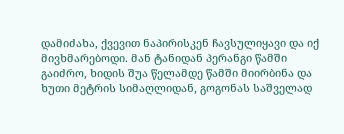დამიძახა, ქვევით ნაპირისკენ ჩავსულიყავი და იქ მივხმარებოდი. მან ტანიდან პერანგი წამში გაიძრო, ხიდის შუა წელამდე წამში მიირბინა და ხუთი მეტრის სიმაღლიდან, გოგონას საშველად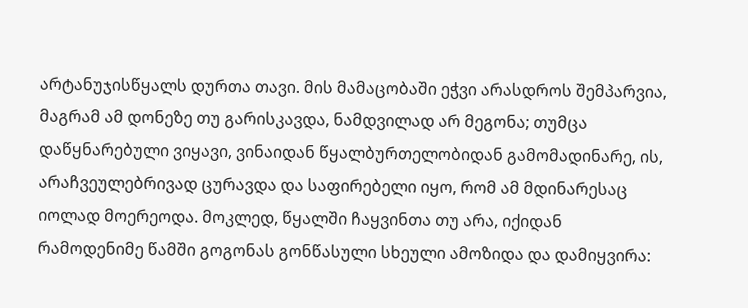არტანუჯისწყალს დურთა თავი. მის მამაცობაში ეჭვი არასდროს შემპარვია, მაგრამ ამ დონეზე თუ გარისკავდა, ნამდვილად არ მეგონა; თუმცა დაწყნარებული ვიყავი, ვინაიდან წყალბურთელობიდან გამომადინარე, ის, არაჩვეულებრივად ცურავდა და საფირებელი იყო, რომ ამ მდინარესაც იოლად მოერეოდა. მოკლედ, წყალში ჩაყვინთა თუ არა, იქიდან რამოდენიმე წამში გოგონას გონწასული სხეული ამოზიდა და დამიყვირა: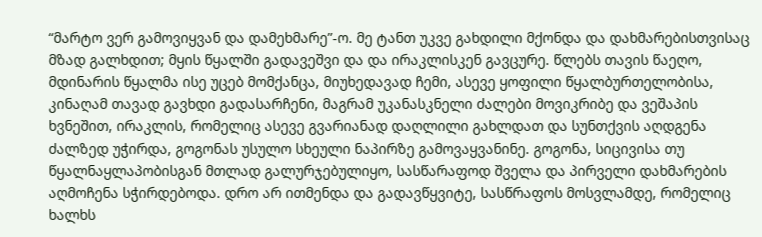“მარტო ვერ გამოვიყვან და დამეხმარე”-ო. მე ტანთ უკვე გახდილი მქონდა და დახმარებისთვისაც მზად გალხდით; მყის წყალში გადავეშვი და და ირაკლისკენ გავცურე. წლებს თავის წაეღო, მდინარის წყალმა ისე უცებ მომქანცა, მიუხედავად ჩემი, ასევე ყოფილი წყალბურთელობისა, კინაღამ თავად გავხდი გადასარჩენი, მაგრამ უკანასკნელი ძალები მოვიკრიბე და ვეშაპის ხვნეშით, ირაკლის, რომელიც ასევე გვარიანად დაღლილი გახლდათ და სუნთქვის აღდგენა ძალზედ უჭირდა, გოგონას უსულო სხეული ნაპირზე გამოვაყვანინე. გოგონა, სიცივისა თუ წყალნაყლაპობისგან მთლად გალურჯებულიყო, სასწარაფოდ შველა და პირველი დახმარების აღმოჩენა სჭირდებოდა. დრო არ ითმენდა და გადავწყვიტე, სასწრაფოს მოსვლამდე, რომელიც ხალხს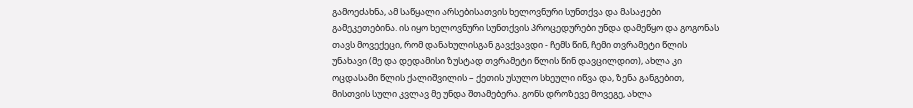გამოეძახნა, ამ საწყალი არსებისათვის ხელოვნური სუნთქვა და მასაჟები გამეკეთებინა. ის იყო ხელოვნური სუნთქვის პროცედურები უნდა დამეწყო და გოგონას თავს მოვექეცი, რომ დანახულისგან გავქვავდი - ჩემს წინ, ჩემი თვრამეტი წლის უნახავი (მე და დედამისი ზუსტად თვრამეტი წლის წინ დავცილდით), ახლა კი ოცდასამი წლის ქალიშვილის – ქეთის უსულო სხეული იწვა და, ზენა განგებით, მისთვის სული კვლავ მე უნდა შთამებერა. გონს დროზევე მოვეგე, ახლა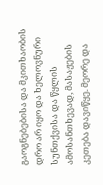გაოგნებებისა და მკითხაობის დრო არ იყო და ხელოვნური სუნთქვისა და წყლის ამოსანთხევად, მასაჟების კეთება დავიწყე. მეორე და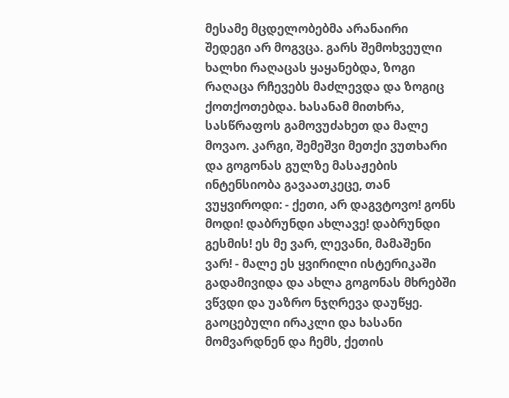მესამე მცდელობებმა არანაირი შედეგი არ მოგვცა. გარს შემოხვეული ხალხი რაღაცას ყაყანებდა, ზოგი რაღაცა რჩევებს მაძლევდა და ზოგიც ქოთქოთებდა. ხასანამ მითხრა, სასწრაფოს გამოვუძახეთ და მალე მოვაო. კარგი, შემეშვი მეთქი ვუთხარი და გოგონას გულზე მასაჟების ინტენსიობა გავაათკეცე, თან ვუყვიროდი: - ქეთი, არ დაგვტოვო! გონს მოდი! დაბრუნდი ახლავე! დაბრუნდი გესმის! ეს მე ვარ, ლევანი, მამაშენი ვარ! - მალე ეს ყვირილი ისტერიკაში გადამივიდა და ახლა გოგონას მხრებში ვწვდი და უაზრო ნჯღრევა დაუწყე. გაოცებული ირაკლი და ხასანი მომვარდნენ და ჩემს, ქეთის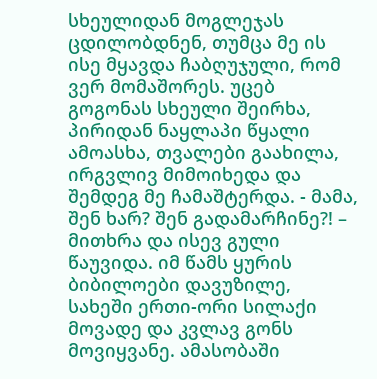სხეულიდან მოგლეჯას ცდილობდნენ, თუმცა მე ის ისე მყავდა ჩაბღუჯული, რომ ვერ მომაშორეს. უცებ გოგონას სხეული შეირხა, პირიდან ნაყლაპი წყალი ამოასხა, თვალები გაახილა, ირგვლივ მიმოიხედა და შემდეგ მე ჩამაშტერდა. - მამა, შენ ხარ? შენ გადამარჩინე?! – მითხრა და ისევ გული წაუვიდა. იმ წამს ყურის ბიბილოები დავუზილე, სახეში ერთი-ორი სილაქი მოვადე და კვლავ გონს მოვიყვანე. ამასობაში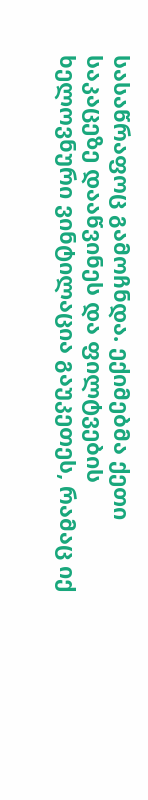სასაწრაფოც გამოჩნდა. ექიმებმა ქეთი საკაცეზე დააწვინეს და ფილტვების ხელოვნური ვინტილაცია გაუკეთეს, რამაც იქ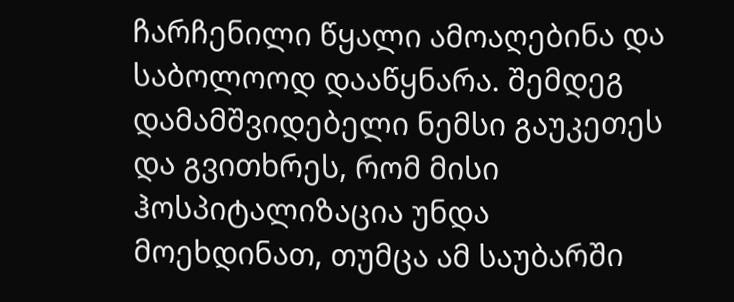ჩარჩენილი წყალი ამოაღებინა და საბოლოოდ დააწყნარა. შემდეგ დამამშვიდებელი ნემსი გაუკეთეს და გვითხრეს, რომ მისი ჰოსპიტალიზაცია უნდა მოეხდინათ, თუმცა ამ საუბარში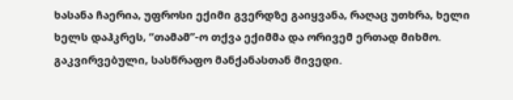ხასანა ჩაერია, უფროსი ექიმი გვერდზე გაიყვანა, რაღაც უთხრა, ხელი ხელს დაჰკრეს, “თამამ”-ო თქვა ექიმმა და ორივემ ერთად მიხმო. გაკვირვებული, სასწრაფო მანქანასთან მივედი.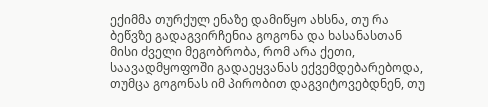ექიმმა თურქულ ენაზე დამიწყო ახსნა, თუ რა ბეწვზე გადაგვირჩენია გოგონა და ხასანასთან მისი ძველი მეგობრობა, რომ არა ქეთი, საავადმყოფოში გადაეყვანას ექვემდებარებოდა, თუმცა გოგონას იმ პირობით დაგვიტოვებდნენ, თუ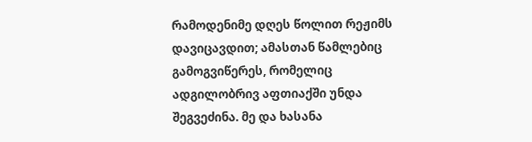რამოდენიმე დღეს წოლით რეჟიმს დავიცავდით; ამასთან წამლებიც გამოგვიწერეს, რომელიც ადგილობრივ აფთიაქში უნდა შეგვეძინა. მე და ხასანა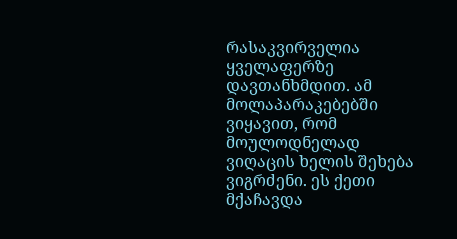რასაკვირველია ყველაფერზე დავთანხმდით. ამ მოლაპარაკებებში ვიყავით, რომ მოულოდნელად ვიღაცის ხელის შეხება ვიგრძენი. ეს ქეთი მქაჩავდა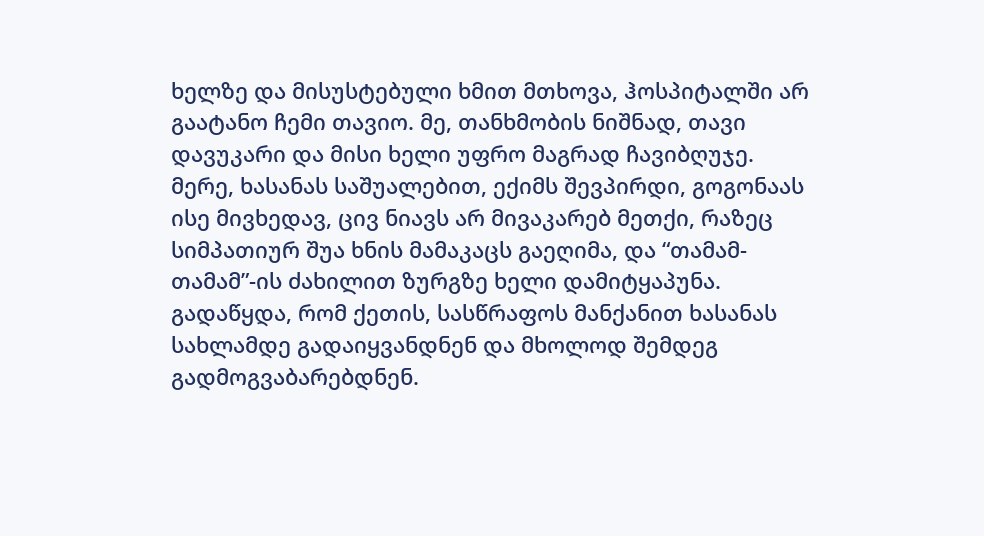ხელზე და მისუსტებული ხმით მთხოვა, ჰოსპიტალში არ გაატანო ჩემი თავიო. მე, თანხმობის ნიშნად, თავი დავუკარი და მისი ხელი უფრო მაგრად ჩავიბღუჯე. მერე, ხასანას საშუალებით, ექიმს შევპირდი, გოგონაას ისე მივხედავ, ცივ ნიავს არ მივაკარებ მეთქი, რაზეც სიმპათიურ შუა ხნის მამაკაცს გაეღიმა, და “თამამ-თამამ”-ის ძახილით ზურგზე ხელი დამიტყაპუნა. გადაწყდა, რომ ქეთის, სასწრაფოს მანქანით ხასანას სახლამდე გადაიყვანდნენ და მხოლოდ შემდეგ გადმოგვაბარებდნენ.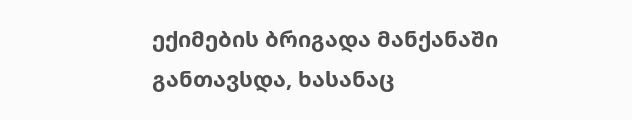ექიმების ბრიგადა მანქანაში განთავსდა, ხასანაც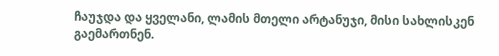ჩაუჯდა და ყველანი, ლამის მთელი არტანუჯი, მისი სახლისკენ გაემართნენ.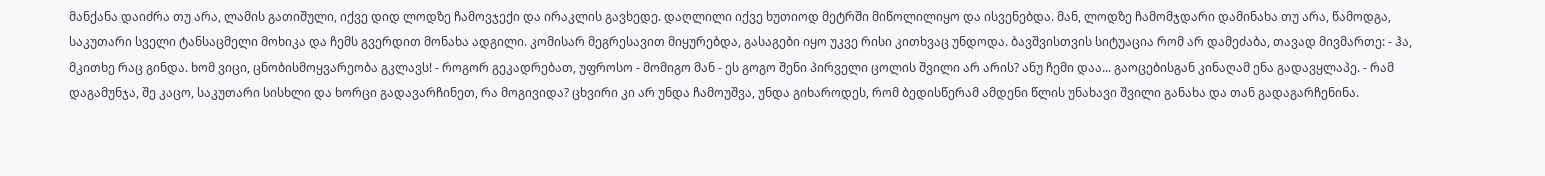მანქანა დაიძრა თუ არა, ლამის გათიშული, იქვე დიდ ლოდზე ჩამოვჯექი და ირაკლის გავხედე. დაღლილი იქვე ხუთიოდ მეტრში მიწოლილიყო და ისვენებდა. მან, ლოდზე ჩამომჯდარი დამინახა თუ არა, წამოდგა, საკუთარი სველი ტანსაცმელი მოხიკა და ჩემს გვერდით მონახა ადგილი. კომისარ მეგრესავით მიყურებდა, გასაგები იყო უკვე რისი კითხვაც უნდოდა. ბავშვისთვის სიტუაცია რომ არ დამეძაბა, თავად მივმართე: - ჰა, მკითხე რაც გინდა. ხომ ვიცი, ცნობისმოყვარეობა გკლავს! - როგორ გეკადრებათ, უფროსო - მომიგო მან - ეს გოგო შენი პირველი ცოლის შვილი არ არის? ანუ ჩემი დაა... გაოცებისგან კინაღამ ენა გადავყლაპე. - რამ დაგამუნჯა, შე კაცო, საკუთარი სისხლი და ხორცი გადავარჩინეთ, რა მოგივიდა? ცხვირი კი არ უნდა ჩამოუშვა, უნდა გიხაროდეს, რომ ბედისწერამ ამდენი წლის უნახავი შვილი განახა და თან გადაგარჩენინა.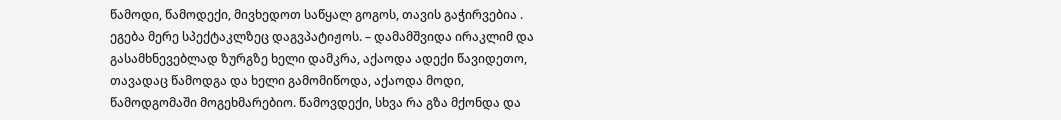წამოდი, წამოდექი, მივხედოთ საწყალ გოგოს, თავის გაჭირვებია . ეგება მერე სპექტაკლზეც დაგვპატიჟოს. – დამამშვიდა ირაკლიმ და გასამხნევებლად ზურგზე ხელი დამკრა, აქაოდა ადექი წავიდეთო, თავადაც წამოდგა და ხელი გამომიწოდა, აქაოდა მოდი, წამოდგომაში მოგეხმარებიო. წამოვდექი, სხვა რა გზა მქონდა და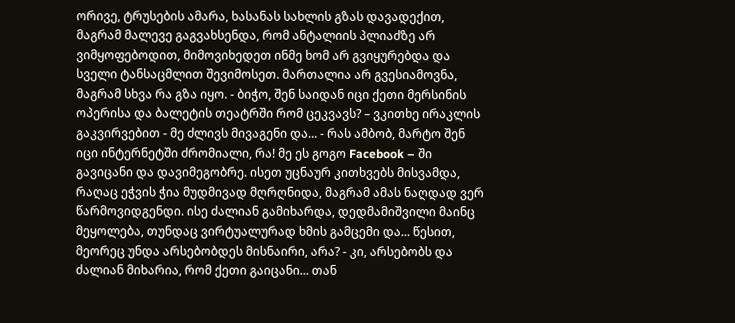ორივე, ტრუსების ამარა, ხასანას სახლის გზას დავადექით, მაგრამ მალევე გაგვახსენდა, რომ ანტალიის პლიაძზე არ ვიმყოფებოდით, მიმოვიხედეთ ინმე ხომ არ გვიყურებდა და სველი ტანსაცმლით შევიმოსეთ. მართალია არ გვესიამოვნა, მაგრამ სხვა რა გზა იყო. - ბიჭო, შენ საიდან იცი ქეთი მერსინის ოპერისა და ბალეტის თეატრში რომ ცეკვავს? – ვკითხე ირაკლის გაკვირვებით - მე ძლივს მივაგენი და... - რას ამბობ, მარტო შენ იცი ინტერნეტში ძრომიალი, რა! მე ეს გოგო Facebook – ში გავიცანი და დავიმეგობრე. ისეთ უცნაურ კითხვებს მისვამდა, რაღაც ეჭვის ჭია მუდმივად მღრღნიდა, მაგრამ ამას ნაღდად ვერ წარმოვიდგენდი. ისე ძალიან გამიხარდა, დედმამიშვილი მაინც მეყოლება, თუნდაც ვირტუალურად ხმის გამცემი და... წესით, მეორეც უნდა არსებობდეს მისნაირი, არა? - კი, არსებობს და ძალიან მიხარია, რომ ქეთი გაიცანი... თან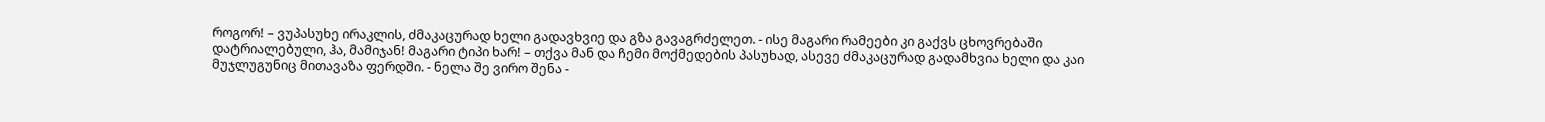როგორ! – ვუპასუხე ირაკლის, ძმაკაცურად ხელი გადავხვიე და გზა გავაგრძელეთ. - ისე მაგარი რამეები კი გაქვს ცხოვრებაში დატრიალებული, ჰა, მამიჯან! მაგარი ტიპი ხარ! – თქვა მან და ჩემი მოქმედების პასუხად, ასევე ძმაკაცურად გადამხვია ხელი და კაი მუჯლუგუნიც მითავაზა ფერდში. - ნელა შე ვირო შენა -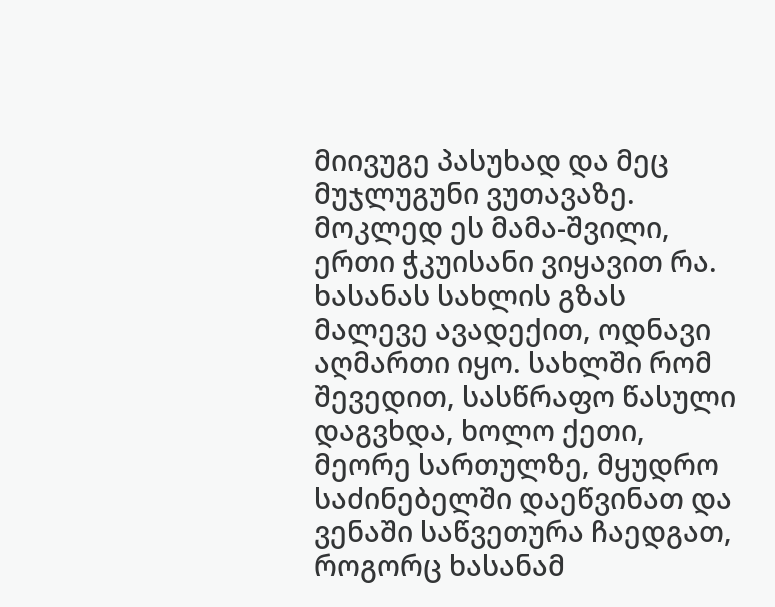მიივუგე პასუხად და მეც მუჯლუგუნი ვუთავაზე. მოკლედ ეს მამა-შვილი, ერთი ჭკუისანი ვიყავით რა. ხასანას სახლის გზას მალევე ავადექით, ოდნავი აღმართი იყო. სახლში რომ შევედით, სასწრაფო წასული დაგვხდა, ხოლო ქეთი, მეორე სართულზე, მყუდრო საძინებელში დაეწვინათ და ვენაში საწვეთურა ჩაედგათ, როგორც ხასანამ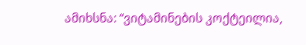ამიხსნა: “ვიტამინების კოქტეილია,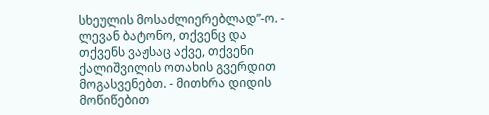სხეულის მოსაძლიერებლად”-ო. - ლევან ბატონო, თქვენც და თქვენს ვაჟსაც აქვე, თქვენი ქალიშვილის ოთახის გვერდით მოგასვენებთ. - მითხრა დიდის მოწიწებით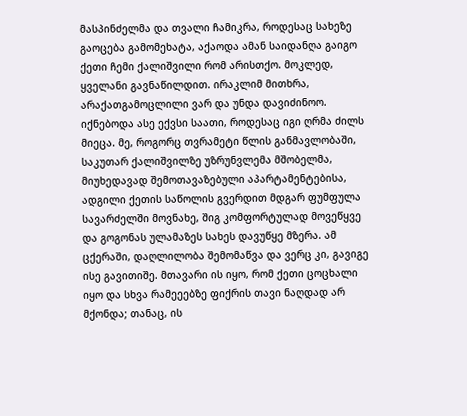მასპინძელმა და თვალი ჩამიკრა, როდესაც სახეზე გაოცება გამომეხატა, აქაოდა ამან საიდანღა გაიგო ქეთი ჩემი ქალიშვილი რომ არისთქო. მოკლედ, ყველანი გავნაწილდით. ირაკლიმ მითხრა, არაქათგამოცლილი ვარ და უნდა დავიძინოო. იქნებოდა ასე ექვსი საათი, როდესაც იგი ღრმა ძილს მიეცა. მე, როგორც თვრამეტი წლის განმავლობაში, საკუთარ ქალიშვილზე უზრუნვლემა მშობელმა, მიუხედავად შემოთავაზებული აპარტამენტებისა, ადგილი ქეთის საწოლის გვერდით მდგარ ფუმფულა სავარძელში მოვნახე, შიგ კომფორტულად მოვეწყვე და გოგონას ულამაზეს სახეს დავუწყე მზერა. ამ ცქერაში, დაღლილობა შემომაწვა და ვერც კი, გავიგე ისე გავითიშე. მთავარი ის იყო, რომ ქეთი ცოცხალი იყო და სხვა რამეეებზე ფიქრის თავი ნაღდად არ მქონდა; თანაც, ის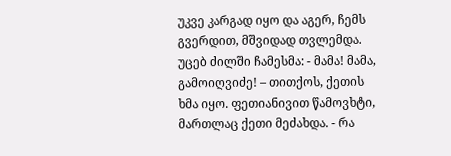უკვე კარგად იყო და აგერ, ჩემს გვერდით, მშვიდად თვლემდა. უცებ ძილში ჩამესმა: - მამა! მამა, გამოიღვიძე! – თითქოს, ქეთის ხმა იყო. ფეთიანივით წამოვხტი, მართლაც ქეთი მეძახდა. - რა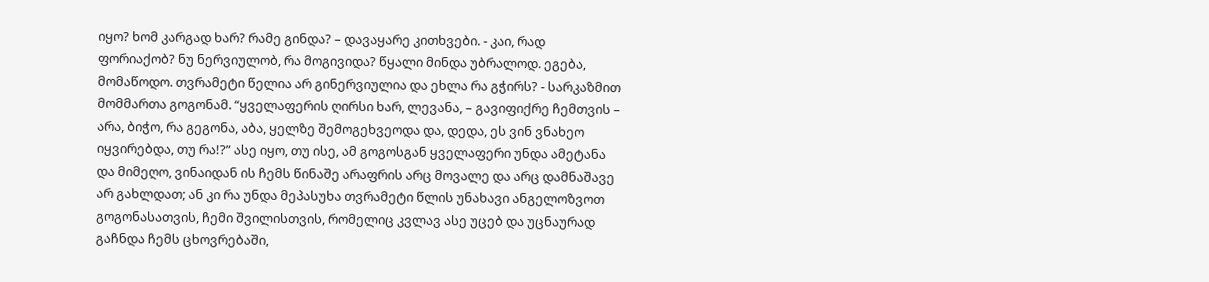იყო? ხომ კარგად ხარ? რამე გინდა? – დავაყარე კითხვები. - კაი, რად ფორიაქობ? ნუ ნერვიულობ, რა მოგივიდა? წყალი მინდა უბრალოდ. ეგება, მომაწოდო. თვრამეტი წელია არ გინერვიულია და ეხლა რა გჭირს? - სარკაზმით მომმართა გოგონამ. “ყველაფერის ღირსი ხარ, ლევანა, – გავიფიქრე ჩემთვის – არა, ბიჭო, რა გეგონა, აბა, ყელზე შემოგეხვეოდა და, დედა, ეს ვინ ვნახეო იყვირებდა, თუ რა!?” ასე იყო, თუ ისე, ამ გოგოსგან ყველაფერი უნდა ამეტანა და მიმეღო, ვინაიდან ის ჩემს წინაშე არაფრის არც მოვალე და არც დამნაშავე არ გახლდათ; ან კი რა უნდა მეპასუხა თვრამეტი წლის უნახავი ანგელოზვოთ გოგონასათვის, ჩემი შვილისთვის, რომელიც კვლავ ასე უცებ და უცნაურად გაჩნდა ჩემს ცხოვრებაში,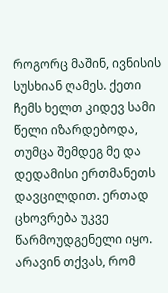როგორც მაშინ, ივნისის სუსხიან ღამეს. ქეთი ჩემს ხელთ კიდევ სამი წელი იზარდებოდა, თუმცა შემდეგ მე და დედამისი ერთმანეთს დავცილდით. ერთად ცხოვრება უკვე წარმოუდგენელი იყო. არავინ თქვას, რომ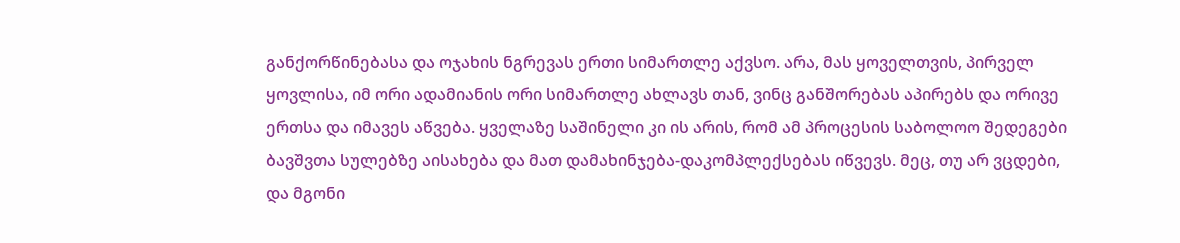განქორწინებასა და ოჯახის ნგრევას ერთი სიმართლე აქვსო. არა, მას ყოველთვის, პირველ ყოვლისა, იმ ორი ადამიანის ორი სიმართლე ახლავს თან, ვინც განშორებას აპირებს და ორივე ერთსა და იმავეს აწვება. ყველაზე საშინელი კი ის არის, რომ ამ პროცესის საბოლოო შედეგები ბავშვთა სულებზე აისახება და მათ დამახინჯება-დაკომპლექსებას იწვევს. მეც, თუ არ ვცდები, და მგონი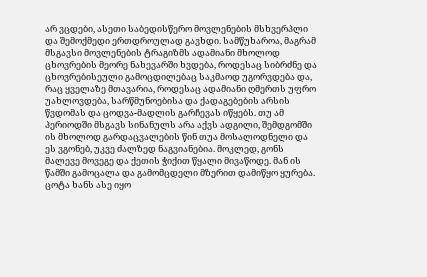არ ვცდები, ასეთი საბედისწერო მოვლენების მსხვერპლი და შემოქმედი ერთდროულად გავხდი. სამწუხაროა, მაგრამ მსგავსი მოვლენების ტრაგიზმს ადამიანი მხოლოდ ცხოვრების მეორე ნახევარში ხვდება, როდესაც სიბრძნე და ცხოვრებისეული გამოცდილებაც საკმაოდ უგორვდება და, რაც ყველაზე მთავარია, როდესაც ადამიანი ღმერთს უფრო უახლოვდება, სარწმუნოებისა და ქადაგებების არსის წვდომას და ცოდვა-მადლის გარჩევას იწყებს. თუ ამ პერიოდში მსგავს სინანულს არა აქვს ადგილი, შემდგომში ის მხოლოდ გარდაცვალების წინ თუა მოსალოდნელი და ეს ვგონებ, უკვე ძალზედ ნაგვიანებია. მოკლედ, გონს მალევე მოვეგე და ქეთის ჭიქით წყალი მივაწოდე. მან ის წამში გამოცალა და გამომცდელი მზერით დამიწყო ყურება. ცოტა ხანს ასე იყო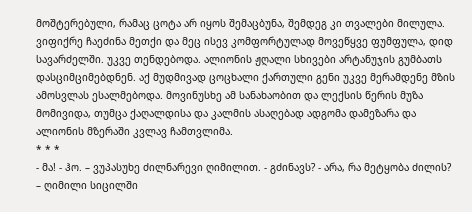მოშტერებული, რამაც ცოტა არ იყოს შემაცბუნა, შემდეგ კი თვალები მილულა. ვიფიქრე ჩაეძინა მეთქი და მეც ისევ კომფორტულად მოვეწყვე ფუმფულა, დიდ სავარძელში. უკვე თენდებოდა. ალიონის ჟღალი სხივები არტანუჯის გუმბათს დასციმციმებდნენ. აქ მუდმივად ცოცხალი ქართული გენი უკვე მერამდენე მზის ამოსვლას ესალმებოდა. მოვინუსხე ამ სანახაობით და ლექსის წერის მუზა მომივიდა, თუმცა ქაღალდისა და კალმის ასაღებად ადგომა დამეზარა და ალიონის მზერაში კვლავ ჩამთვლიმა.
* * *
- მა! - ჰო. – ვუპასუხე ძილნარევი ღიმილით. - გძინავს? - არა, რა მეტყობა ძილის? – ღიმილი სიცილში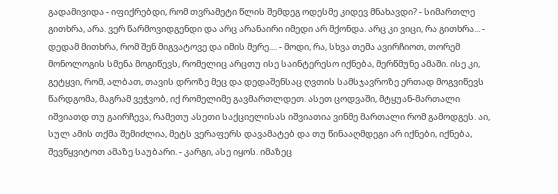გადამივიდა - იფიქრებდი, რომ თვრამეტი წლის შემდეგ ოდესმე კიდევ მნახავდი? - სიმართლე გითხრა, არა. ვერ წარმოვიდგენდი და არც არანაირი იმედი არ მქონდა. არც კი ვიცი, რა გითხრა... - დედამ მითხრა, რომ შენ მიგვატოვე და იმის მერე.... - მოდი, რა, სხვა თემა ავირჩიოთ, თორემ მონოლოგის სმენა მოგიწევს, რომელიც არცთუ ისე საინტერესო იქნება, მერწმუნე ამაში. ისე კი, გეტყვი, რომ, ალბათ, თავის დროზე მეც და დედაშენსაც ღვთის სამსჯავროზე ერთად მოგვიწევს წარდგომა, მაგრამ ვეჭვობ, იქ რომელიმე გავმართლდეთ. ასეთ ცოდვაში, მტყუან-მართალი იშვიათდ თუ გაირჩევა, რამეთუ ასეთი საქციელისას იშვიათია ვინმე მართალი რომ გამოდგეს. აი, სულ ამის თქმა შემიძლია, მეტს ვერაფერს დავამატებ და თუ წინააღმდეგი არ იქნები, იქნება, შევწყვიტოთ ამაზე საუბარი. - კარგი, ასე იყოს. იმაზეც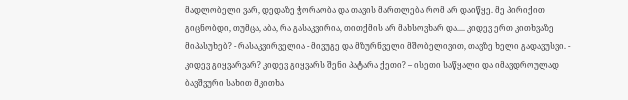მადლობელი ვარ, დედაზე ჭორაობა და თავის მართლება რომ არ დაიწყე. მე პირიქით გიცნობდი, თუმცა, აბა, რა გასაკვირია, თითქმის არ მახსოვხარ და.... კიდევ ერთ კითხვაზე მიპასუხებ? - რასაკვირველია - მივუგე და მზურნველი მშობელივით, თავზე ხელი გადავუსვი. - კიდევ გიყვარვარ? კიდევ გიყვარს შენი პატარა ქეთი? – ისეთი საწყალი და იმავდროულად ბავშვური სახით მკითხა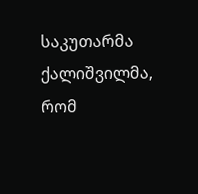საკუთარმა ქალიშვილმა, რომ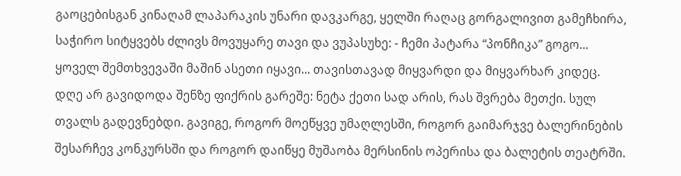გაოცებისგან კინაღამ ლაპარაკის უნარი დავკარგე, ყელში რაღაც გორგალივით გამეჩხირა, საჭირო სიტყვებს ძლივს მოვუყარე თავი და ვუპასუხე: - ჩემი პატარა “პონჩიკა” გოგო... ყოველ შემთხვევაში მაშინ ასეთი იყავი... თავისთავად მიყვარდი და მიყვარხარ კიდეც. დღე არ გავიდოდა შენზე ფიქრის გარეშე: ნეტა ქეთი სად არის, რას შვრება მეთქი. სულ თვალს გადევნებდი. გავიგე, როგორ მოეწყვე უმაღლესში, როგორ გაიმარჯვე ბალერინების შესარჩევ კონკურსში და როგორ დაიწყე მუშაობა მერსინის ოპერისა და ბალეტის თეატრში.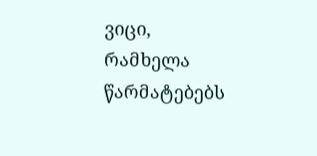ვიცი, რამხელა წარმატებებს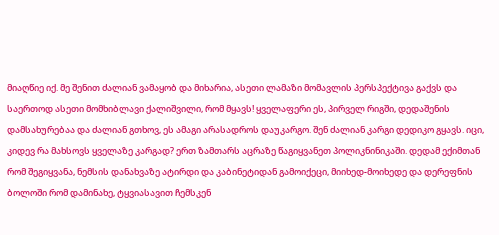მიაღწიე იქ. მე შენით ძალიან ვამაყობ და მიხარია, ასეთი ლამაზი მომავლის პერსპექტივა გაქვს და საერთოდ ასეთი მომხიბლავი ქალიშვილი, რომ მყავს! ყველაფერი ეს, პირველ რიგში, დედაშენის დამსახურებაა და ძალიან გთხოვ, ეს ამაგი არასადროს დაუკარგო. შენ ძალიან კარგი დედიკო გყავს. იცი, კიდევ რა მახსოვს ყველაზე კარგად? ერთ ზამთარს აცრაზე წაგიყვანეთ პოლიკნინიკაში. დედამ ექიმთან რომ შეგიყვანა, ნემსის დანახვაზე ატირდი და კაბინეტიდან გამოიქეცი, მიიხედ-მოიხედე და დერეფნის ბოლოში რომ დამინახე, ტყვიასავით ჩემსკენ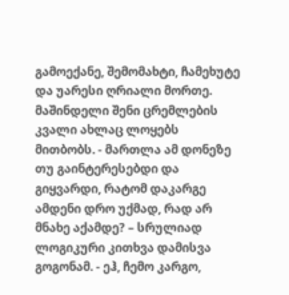გამოექანე, შემომახტი, ჩამეხუტე და უარესი ღრიალი მორთე. მაშინდელი შენი ცრემლების კვალი ახლაც ლოყებს მითბობს. - მართლა ამ დონეზე თუ გაინტერესებდი და გიყვარდი, რატომ დაკარგე ამდენი დრო უქმად, რად არ მნახე აქამდე? – სრულიად ლოგიკური კითხვა დამისვა გოგონამ. - ეჰ, ჩემო კარგო,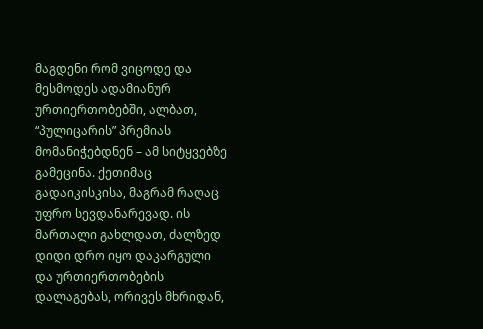მაგდენი რომ ვიცოდე და მესმოდეს ადამიანურ ურთიერთობებში, ალბათ, “პულიცარის” პრემიას მომანიჭებდნენ – ამ სიტყვებზე გამეცინა. ქეთიმაც გადაიკისკისა, მაგრამ რაღაც უფრო სევდანარევად. ის მართალი გახლდათ, ძალზედ დიდი დრო იყო დაკარგული და ურთიერთობების დალაგებას, ორივეს მხრიდან,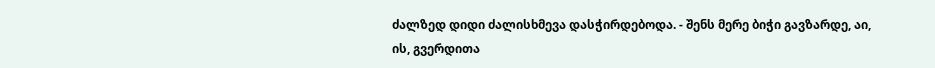ძალზედ დიდი ძალისხმევა დასჭირდებოდა. - შენს მერე ბიჭი გავზარდე, აი, ის, გვერდითა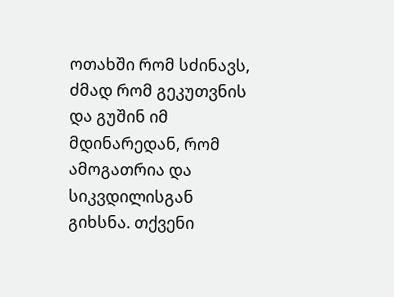ოთახში რომ სძინავს, ძმად რომ გეკუთვნის და გუშინ იმ მდინარედან, რომ ამოგათრია და სიკვდილისგან გიხსნა. თქვენი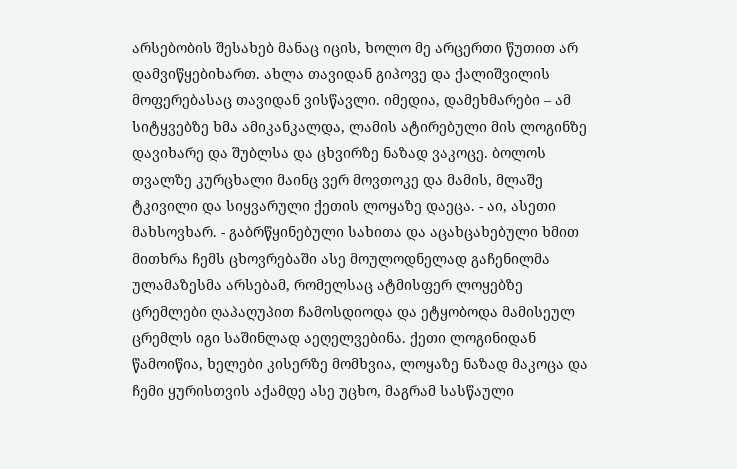არსებობის შესახებ მანაც იცის, ხოლო მე არცერთი წუთით არ დამვიწყებიხართ. ახლა თავიდან გიპოვე და ქალიშვილის მოფერებასაც თავიდან ვისწავლი. იმედია, დამეხმარები – ამ სიტყვებზე ხმა ამიკანკალდა, ლამის ატირებული მის ლოგინზე დავიხარე და შუბლსა და ცხვირზე ნაზად ვაკოცე. ბოლოს თვალზე კურცხალი მაინც ვერ მოვთოკე და მამის, მლაშე ტკივილი და სიყვარული ქეთის ლოყაზე დაეცა. - აი, ასეთი მახსოვხარ. - გაბრწყინებული სახითა და აცახცახებული ხმით მითხრა ჩემს ცხოვრებაში ასე მოულოდნელად გაჩენილმა ულამაზესმა არსებამ, რომელსაც ატმისფერ ლოყებზე ცრემლები ღაპაღუპით ჩამოსდიოდა და ეტყობოდა მამისეულ ცრემლს იგი საშინლად აეღელვებინა. ქეთი ლოგინიდან წამოიწია, ხელები კისერზე მომხვია, ლოყაზე ნაზად მაკოცა და ჩემი ყურისთვის აქამდე ასე უცხო, მაგრამ სასწაული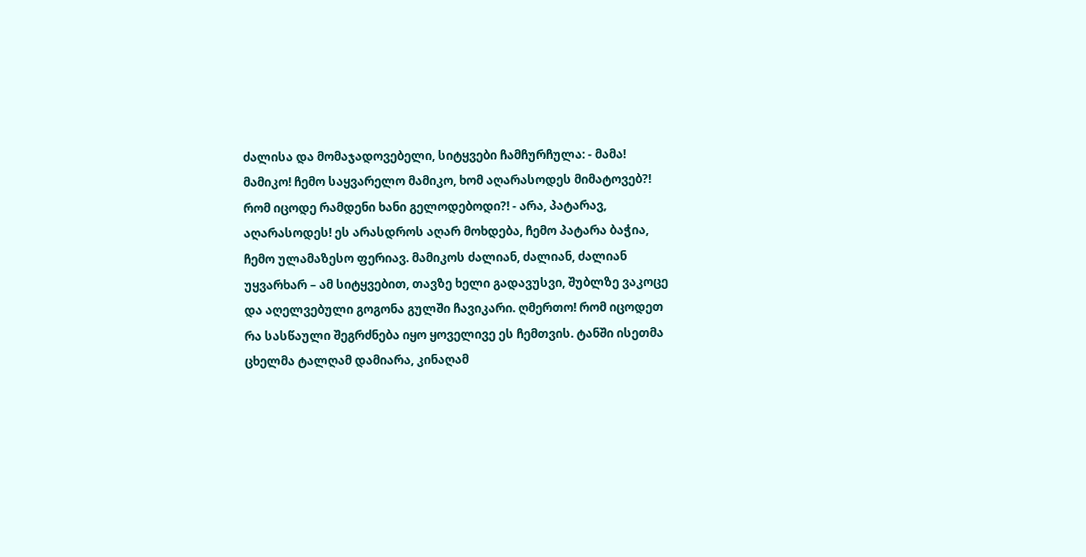ძალისა და მომაჯადოვებელი, სიტყვები ჩამჩურჩულა: - მამა! მამიკო! ჩემო საყვარელო მამიკო, ხომ აღარასოდეს მიმატოვებ?! რომ იცოდე რამდენი ხანი გელოდებოდი?! - არა, პატარავ, აღარასოდეს! ეს არასდროს აღარ მოხდება, ჩემო პატარა ბაჭია, ჩემო ულამაზესო ფერიავ. მამიკოს ძალიან, ძალიან, ძალიან უყვარხარ – ამ სიტყვებით, თავზე ხელი გადავუსვი, შუბლზე ვაკოცე და აღელვებული გოგონა გულში ჩავიკარი. ღმერთო! რომ იცოდეთ რა სასწაული შეგრძნება იყო ყოველივე ეს ჩემთვის. ტანში ისეთმა ცხელმა ტალღამ დამიარა, კინაღამ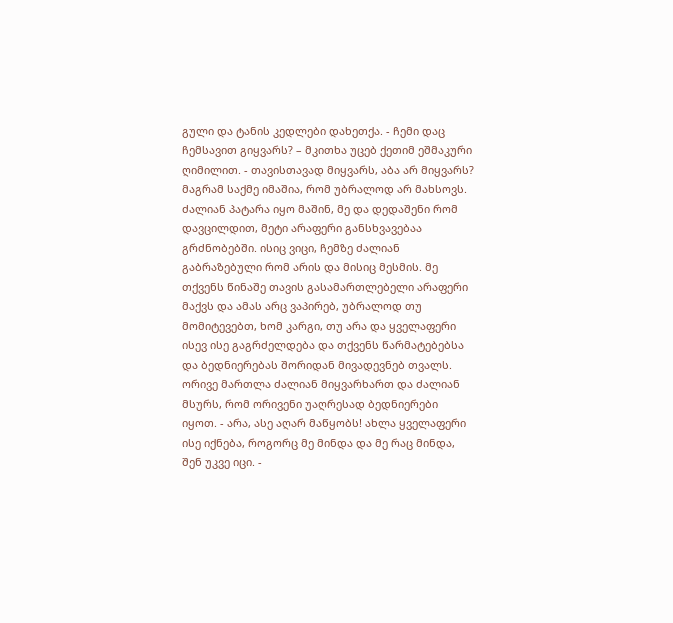გული და ტანის კედლები დახეთქა. - ჩემი დაც ჩემსავით გიყვარს? – მკითხა უცებ ქეთიმ ეშმაკური ღიმილით. - თავისთავად მიყვარს, აბა არ მიყვარს? მაგრამ საქმე იმაშია, რომ უბრალოდ არ მახსოვს. ძალიან პატარა იყო მაშინ, მე და დედაშენი რომ დავცილდით, მეტი არაფერი განსხვავებაა გრძნობებში. ისიც ვიცი, ჩემზე ძალიან გაბრაზებული რომ არის და მისიც მესმის. მე თქვენს წინაშე თავის გასამართლებელი არაფერი მაქვს და ამას არც ვაპირებ, უბრალოდ თუ მომიტევებთ, ხომ კარგი, თუ არა და ყველაფერი ისევ ისე გაგრძელდება და თქვენს წარმატებებსა და ბედნიერებას შორიდან მივადევნებ თვალს. ორივე მართლა ძალიან მიყვარხართ და ძალიან მსურს, რომ ორივენი უაღრესად ბედნიერები იყოთ. - არა, ასე აღარ მაწყობს! ახლა ყველაფერი ისე იქნება, როგორც მე მინდა და მე რაც მინდა, შენ უკვე იცი. -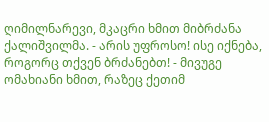ღიმილნარევი, მკაცრი ხმით მიბრძანა ქალიშვილმა. - არის უფროსო! ისე იქნება, როგორც თქვენ ბრძანებთ! - მივუგე ომახიანი ხმით, რაზეც ქეთიმ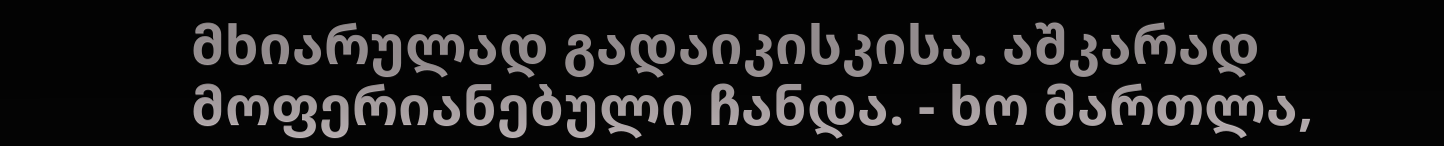მხიარულად გადაიკისკისა. აშკარად მოფერიანებული ჩანდა. - ხო მართლა,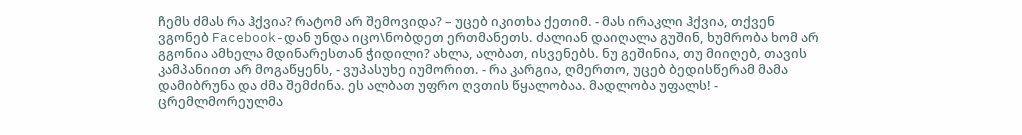ჩემს ძმას რა ჰქვია? რატომ არ შემოვიდა? – უცებ იკითხა ქეთიმ. - მას ირაკლი ჰქვია, თქვენ ვგონებ Facebook-დან უნდა იცო\ნობდეთ ერთმანეთს. ძალიან დაიღალა გუშინ, ხუმრობა ხომ არ გგონია ამხელა მდინარესთან ჭიდილი? ახლა, ალბათ, ისვენებს. ნუ გეშინია, თუ მიიღებ, თავის კამპანიით არ მოგაწყენს, - ვუპასუხე იუმორით. - რა კარგია, ღმერთო, უცებ ბედისწერამ მამა დამიბრუნა და ძმა შემძინა. ეს ალბათ უფრო ღვთის წყალობაა. მადლობა უფალს! - ცრემლმორეულმა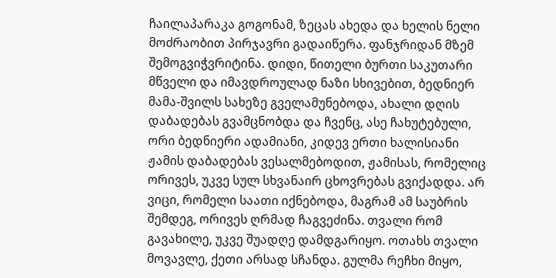ჩაილაპარაკა გოგონამ, ზეცას ახედა და ხელის ნელი მოძრაობით პირჯავრი გადაიწერა. ფანჯრიდან მზემ შემოგვიჭვრიტინა. დიდი, წითელი ბურთი საკუთარი მწველი და იმავდროულად ნაზი სხივებით, ბედნიერ მამა-შვილს სახეზე გველამუნებოდა, ახალი დღის დაბადებას გვამცნობდა და ჩვენც, ასე ჩახუტებული, ორი ბედნიერი ადამიანი, კიდევ ერთი ხალისიანი ჟამის დაბადებას ვესალმებოდით, ჟამისას, რომელიც ორივეს, უკვე სულ სხვანაირ ცხოვრებას გვიქადდა. არ ვიცი, რომელი საათი იქნებოდა, მაგრამ ამ საუბრის შემდეგ, ორივეს ღრმად ჩაგვეძინა. თვალი რომ გავახილე, უკვე შუადღე დამდგარიყო. ოთახს თვალი მოვავლე, ქეთი არსად სჩანდა. გულმა რეჩხი მიყო,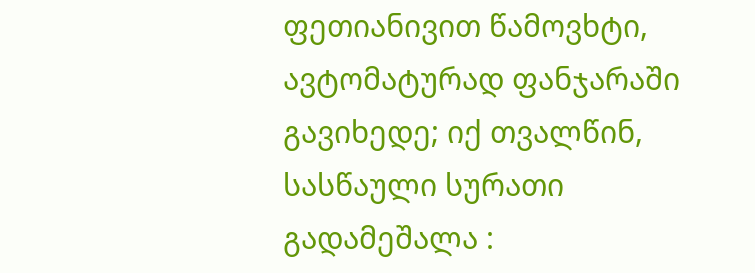ფეთიანივით წამოვხტი, ავტომატურად ფანჯარაში გავიხედე; იქ თვალწინ, სასწაული სურათი გადამეშალა :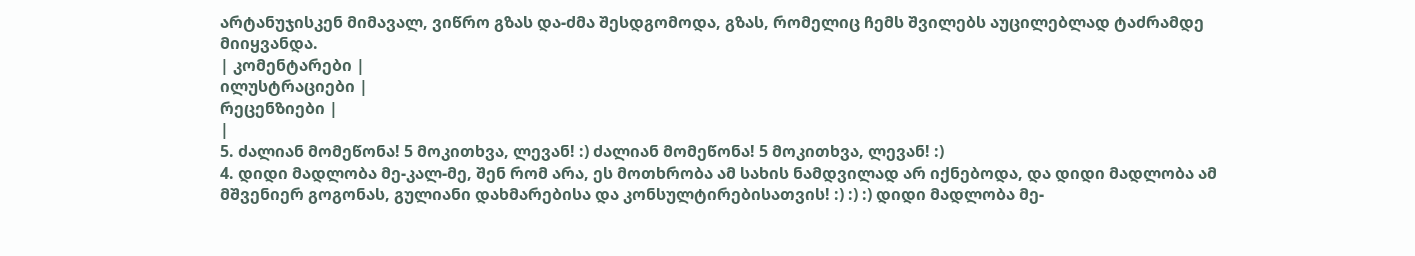არტანუჯისკენ მიმავალ, ვიწრო გზას და-ძმა შესდგომოდა, გზას, რომელიც ჩემს შვილებს აუცილებლად ტაძრამდე მიიყვანდა.
| კომენტარები |
ილუსტრაციები |
რეცენზიები |
|
5. ძალიან მომეწონა! 5 მოკითხვა, ლევან! :) ძალიან მომეწონა! 5 მოკითხვა, ლევან! :)
4. დიდი მადლობა მე-კალ-მე, შენ რომ არა, ეს მოთხრობა ამ სახის ნამდვილად არ იქნებოდა, და დიდი მადლობა ამ მშვენიერ გოგონას, გულიანი დახმარებისა და კონსულტირებისათვის! :) :) :) დიდი მადლობა მე-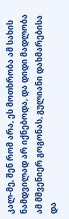კალ-მე, შენ რომ არა, ეს მოთხრობა ამ სახის ნამდვილად არ იქნებოდა, და დიდი მადლობა ამ მშვენიერ გოგონას, გულიანი დახმარებისა და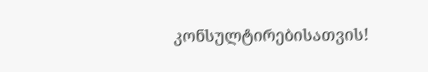კონსულტირებისათვის!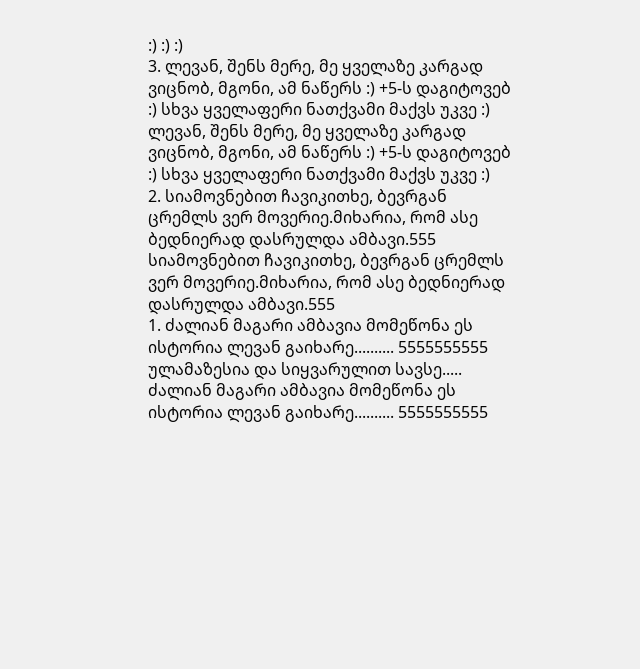:) :) :)
3. ლევან, შენს მერე, მე ყველაზე კარგად ვიცნობ, მგონი, ამ ნაწერს :) +5-ს დაგიტოვებ :) სხვა ყველაფერი ნათქვამი მაქვს უკვე :) ლევან, შენს მერე, მე ყველაზე კარგად ვიცნობ, მგონი, ამ ნაწერს :) +5-ს დაგიტოვებ :) სხვა ყველაფერი ნათქვამი მაქვს უკვე :)
2. სიამოვნებით ჩავიკითხე, ბევრგან ცრემლს ვერ მოვერიე.მიხარია, რომ ასე ბედნიერად დასრულდა ამბავი.555 სიამოვნებით ჩავიკითხე, ბევრგან ცრემლს ვერ მოვერიე.მიხარია, რომ ასე ბედნიერად დასრულდა ამბავი.555
1. ძალიან მაგარი ამბავია მომეწონა ეს ისტორია ლევან გაიხარე.......... 5555555555
ულამაზესია და სიყვარულით სავსე..... ძალიან მაგარი ამბავია მომეწონა ეს ისტორია ლევან გაიხარე.......... 5555555555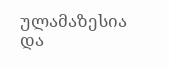ულამაზესია და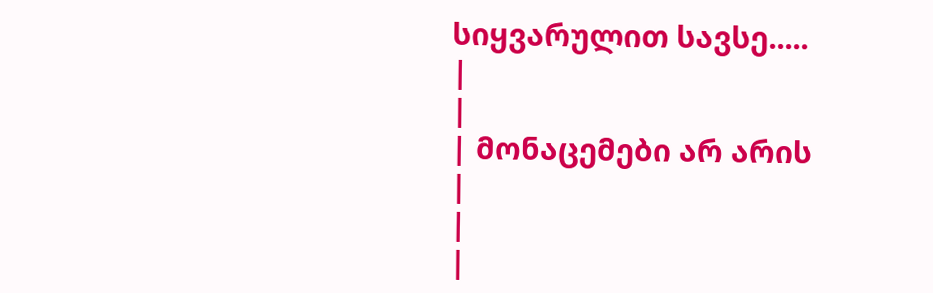სიყვარულით სავსე.....
|
|
| მონაცემები არ არის |
|
|